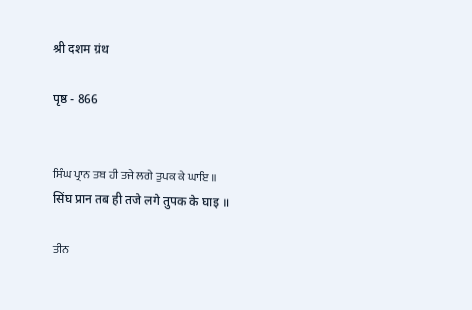श्री दशम ग्रंथ

पृष्ठ - 866


ਸਿੰਘ ਪ੍ਰਾਨ ਤਬ ਹੀ ਤਜੇ ਲਗੇ ਤੁਪਕ ਕੇ ਘਾਇ ॥
सिंघ प्रान तब ही तजे लगे तुपक के घाइ ॥

ਤੀਨ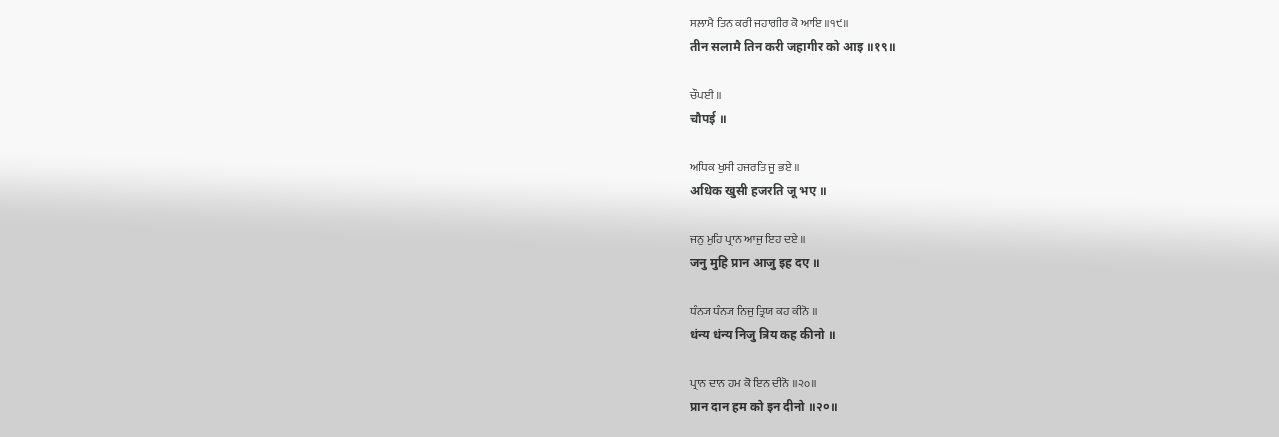ਸਲਾਮੈ ਤਿਨ ਕਰੀ ਜਹਾਗੀਰ ਕੋ ਆਇ ॥੧੯॥
तीन सलामै तिन करी जहागीर को आइ ॥१९॥

ਚੌਪਈ ॥
चौपई ॥

ਅਧਿਕ ਖੁਸੀ ਹਜਰਤਿ ਜੂ ਭਏ ॥
अधिक खुसी हजरति जू भए ॥

ਜਨੁ ਮੁਹਿ ਪ੍ਰਾਨ ਆਜੁ ਇਹ ਦਏ ॥
जनु मुहि प्रान आजु इह दए ॥

ਧੰਨ੍ਯ ਧੰਨ੍ਯ ਨਿਜੁ ਤ੍ਰਿਯ ਕਹ ਕੀਨੋ ॥
धंन्य धंन्य निजु त्रिय कह कीनो ॥

ਪ੍ਰਾਨ ਦਾਨ ਹਮ ਕੋ ਇਨ ਦੀਨੋ ॥੨੦॥
प्रान दान हम को इन दीनो ॥२०॥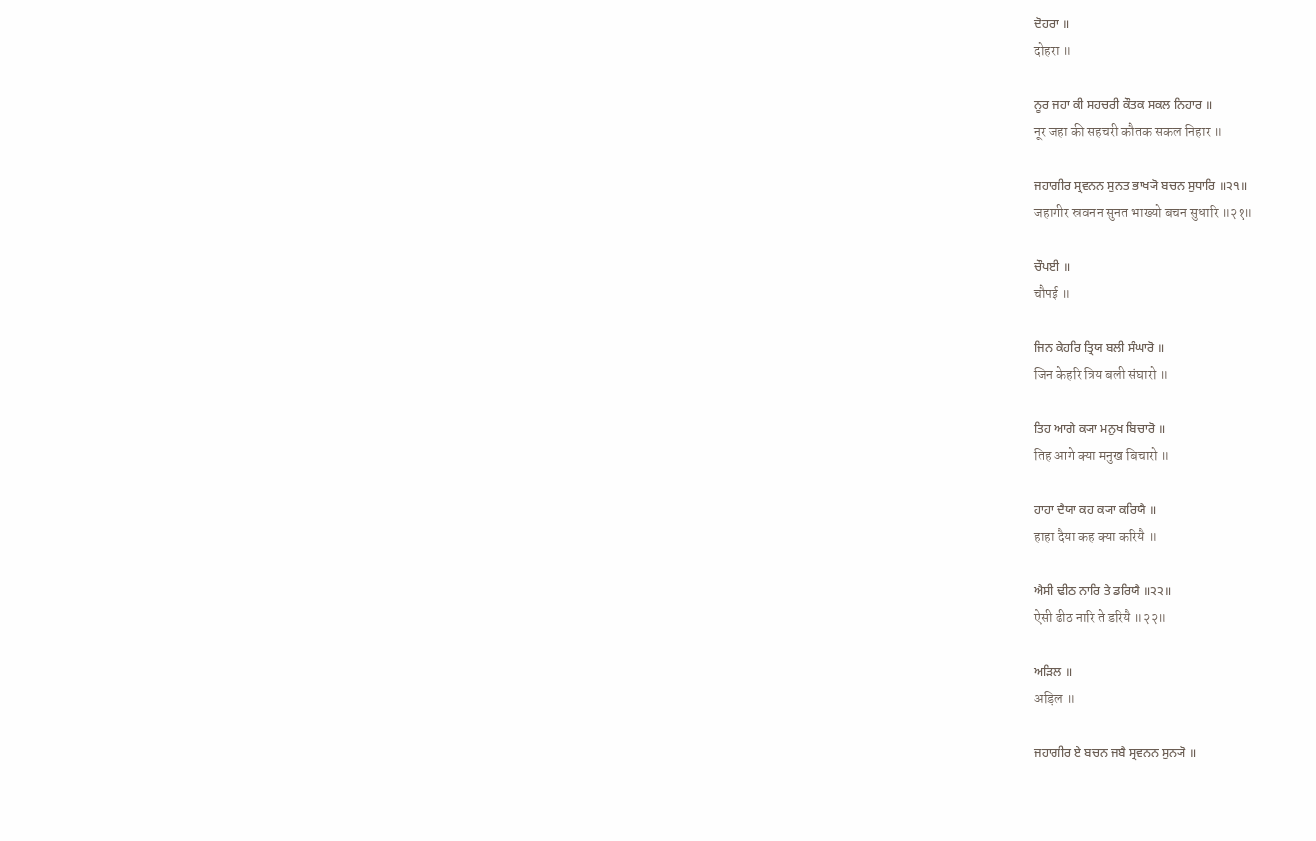ਦੋਹਰਾ ॥
दोहरा ॥

ਨੂਰ ਜਹਾ ਕੀ ਸਹਚਰੀ ਕੌਤਕ ਸਕਲ ਨਿਹਾਰ ॥
नूर जहा की सहचरी कौतक सकल निहार ॥

ਜਹਾਗੀਰ ਸ੍ਰਵਨਨ ਸੁਨਤ ਭਾਖ੍ਯੋ ਬਚਨ ਸੁਧਾਰਿ ॥੨੧॥
जहागीर स्रवनन सुनत भाख्यो बचन सुधारि ॥२१॥

ਚੌਪਈ ॥
चौपई ॥

ਜਿਨ ਕੇਹਰਿ ਤ੍ਰਿਯ ਬਲੀ ਸੰਘਾਰੋ ॥
जिन केहरि त्रिय बली संघारो ॥

ਤਿਹ ਆਗੇ ਕ੍ਯਾ ਮਨੁਖ ਬਿਚਾਰੋ ॥
तिह आगे क्या मनुख बिचारो ॥

ਹਾਹਾ ਦੈਯਾ ਕਹ ਕ੍ਯਾ ਕਰਿਯੈ ॥
हाहा दैया कह क्या करियै ॥

ਐਸੀ ਢੀਠ ਨਾਰਿ ਤੇ ਡਰਿਯੈ ॥੨੨॥
ऐसी ढीठ नारि ते डरियै ॥२२॥

ਅੜਿਲ ॥
अड़िल ॥

ਜਹਾਗੀਰ ਏ ਬਚਨ ਜਬੈ ਸ੍ਰਵਨਨ ਸੁਨ੍ਯੋ ॥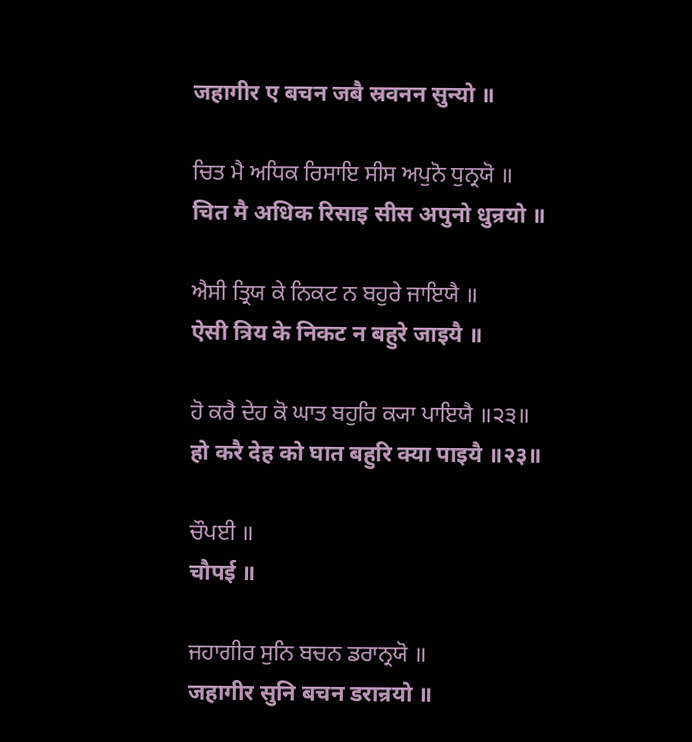जहागीर ए बचन जबै स्रवनन सुन्यो ॥

ਚਿਤ ਮੈ ਅਧਿਕ ਰਿਸਾਇ ਸੀਸ ਅਪੁਨੋ ਧੁਨ੍ਰਯੋ ॥
चित मै अधिक रिसाइ सीस अपुनो धुन्रयो ॥

ਐਸੀ ਤ੍ਰਿਯ ਕੇ ਨਿਕਟ ਨ ਬਹੁਰੇ ਜਾਇਯੈ ॥
ऐसी त्रिय के निकट न बहुरे जाइयै ॥

ਹੋ ਕਰੈ ਦੇਹ ਕੋ ਘਾਤ ਬਹੁਰਿ ਕ੍ਯਾ ਪਾਇਯੈ ॥੨੩॥
हो करै देह को घात बहुरि क्या पाइयै ॥२३॥

ਚੌਪਈ ॥
चौपई ॥

ਜਹਾਗੀਰ ਸੁਨਿ ਬਚਨ ਡਰਾਨ੍ਰਯੋ ॥
जहागीर सुनि बचन डरान्रयो ॥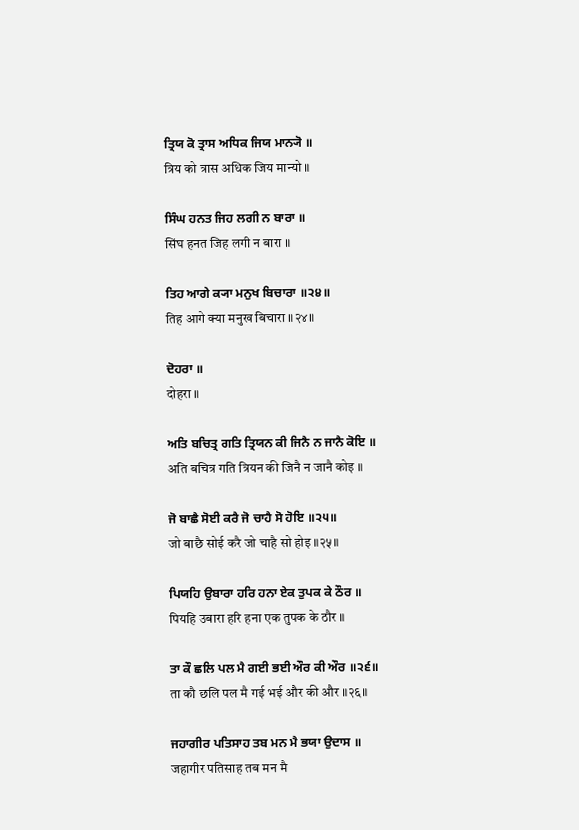ਤ੍ਰਿਯ ਕੋ ਤ੍ਰਾਸ ਅਧਿਕ ਜਿਯ ਮਾਨ੍ਯੋ ॥
त्रिय को त्रास अधिक जिय मान्यो ॥

ਸਿੰਘ ਹਨਤ ਜਿਹ ਲਗੀ ਨ ਬਾਰਾ ॥
सिंघ हनत जिह लगी न बारा ॥

ਤਿਹ ਆਗੇ ਕ੍ਯਾ ਮਨੁਖ ਬਿਚਾਰਾ ॥੨੪॥
तिह आगे क्या मनुख बिचारा ॥२४॥

ਦੋਹਰਾ ॥
दोहरा ॥

ਅਤਿ ਬਚਿਤ੍ਰ ਗਤਿ ਤ੍ਰਿਯਨ ਕੀ ਜਿਨੈ ਨ ਜਾਨੈ ਕੋਇ ॥
अति बचित्र गति त्रियन की जिनै न जानै कोइ ॥

ਜੋ ਬਾਛੈ ਸੋਈ ਕਰੈ ਜੋ ਚਾਹੈ ਸੋ ਹੋਇ ॥੨੫॥
जो बाछै सोई करै जो चाहै सो होइ ॥२५॥

ਪਿਯਹਿ ਉਬਾਰਾ ਹਰਿ ਹਨਾ ਏਕ ਤੁਪਕ ਕੇ ਠੌਰ ॥
पियहि उबारा हरि हना एक तुपक के ठौर ॥

ਤਾ ਕੌ ਛਲਿ ਪਲ ਮੈ ਗਈ ਭਈ ਔਰ ਕੀ ਔਰ ॥੨੬॥
ता कौ छलि पल मै गई भई और की और ॥२६॥

ਜਹਾਗੀਰ ਪਤਿਸਾਹ ਤਬ ਮਨ ਮੈ ਭਯਾ ਉਦਾਸ ॥
जहागीर पतिसाह तब मन मै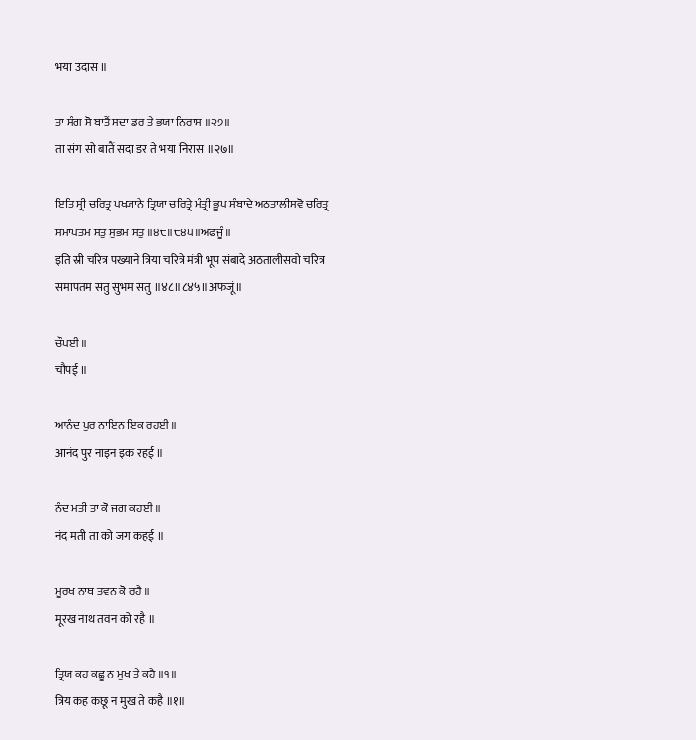भया उदास ॥

ਤਾ ਸੰਗ ਸੋ ਬਾਤੈਂ ਸਦਾ ਡਰ ਤੇ ਭਯਾ ਨਿਰਾਸ ॥੨੭॥
ता संग सो बातैं सदा डर ते भया निरास ॥२७॥

ਇਤਿ ਸ੍ਰੀ ਚਰਿਤ੍ਰ ਪਖ੍ਯਾਨੇ ਤ੍ਰਿਯਾ ਚਰਿਤ੍ਰੇ ਮੰਤ੍ਰੀ ਭੂਪ ਸੰਬਾਦੇ ਅਠਤਾਲੀਸਵੋ ਚਰਿਤ੍ਰ ਸਮਾਪਤਮ ਸਤੁ ਸੁਭਮ ਸਤੁ ॥੪੮॥੮੪੫॥ਅਫਜੂੰ॥
इति स्री चरित्र पख्याने त्रिया चरित्रे मंत्री भूप संबादे अठतालीसवो चरित्र समापतम सतु सुभम सतु ॥४८॥८४५॥अफजूं॥

ਚੌਪਈ ॥
चौपई ॥

ਆਨੰਦ ਪੁਰ ਨਾਇਨ ਇਕ ਰਹਈ ॥
आनंद पुर नाइन इक रहई ॥

ਨੰਦ ਮਤੀ ਤਾ ਕੋ ਜਗ ਕਹਈ ॥
नंद मती ता को जग कहई ॥

ਮੂਰਖ ਨਾਥ ਤਵਨ ਕੋ ਰਹੈ ॥
मूरख नाथ तवन को रहै ॥

ਤ੍ਰਿਯ ਕਹ ਕਛੂ ਨ ਮੁਖ ਤੇ ਕਹੈ ॥੧॥
त्रिय कह कछू न मुख ते कहै ॥१॥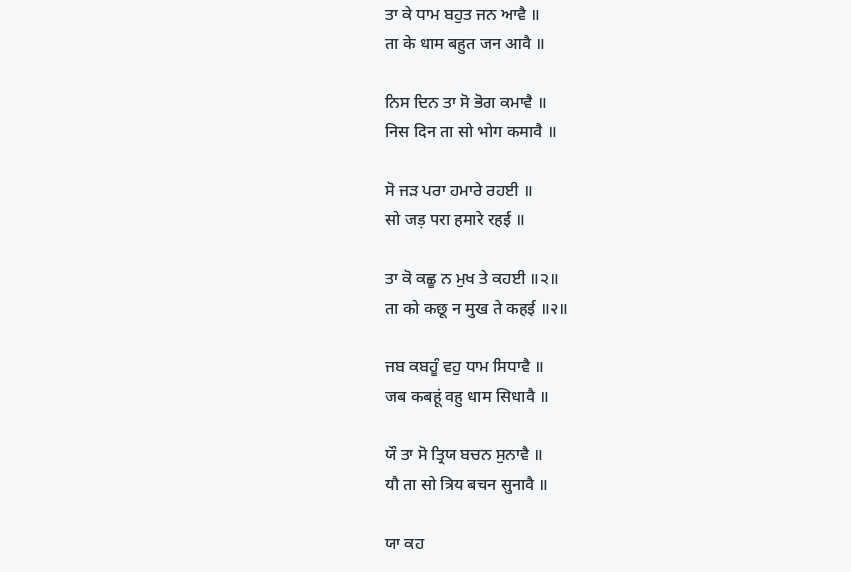ਤਾ ਕੇ ਧਾਮ ਬਹੁਤ ਜਨ ਆਵੈ ॥
ता के धाम बहुत जन आवै ॥

ਨਿਸ ਦਿਨ ਤਾ ਸੋ ਭੋਗ ਕਮਾਵੈ ॥
निस दिन ता सो भोग कमावै ॥

ਸੋ ਜੜ ਪਰਾ ਹਮਾਰੇ ਰਹਈ ॥
सो जड़ परा हमारे रहई ॥

ਤਾ ਕੋ ਕਛੂ ਨ ਮੁਖ ਤੇ ਕਹਈ ॥੨॥
ता को कछू न मुख ते कहई ॥२॥

ਜਬ ਕਬਹੂੰ ਵਹੁ ਧਾਮ ਸਿਧਾਵੈ ॥
जब कबहूं वहु धाम सिधावै ॥

ਯੌ ਤਾ ਸੋ ਤ੍ਰਿਯ ਬਚਨ ਸੁਨਾਵੈ ॥
यौ ता सो त्रिय बचन सुनावै ॥

ਯਾ ਕਹ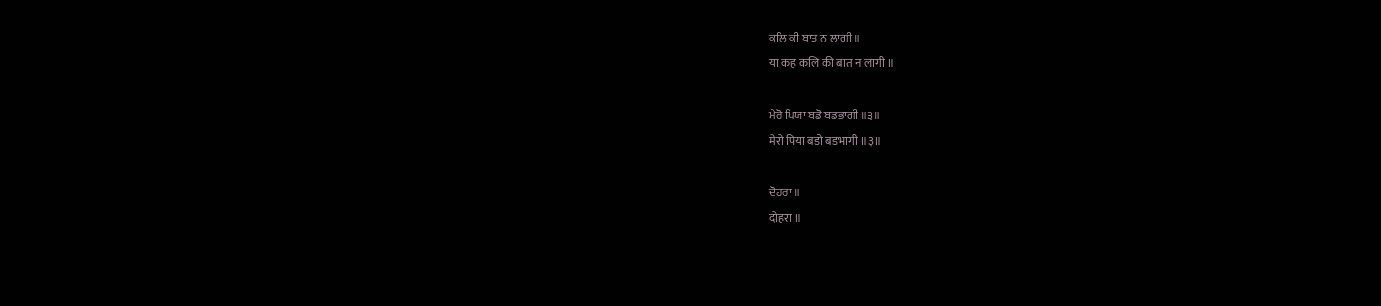ਕਲਿ ਕੀ ਬਾਤ ਨ ਲਾਗੀ ॥
या कह कलि की बात न लागी ॥

ਮੇਰੋ ਪਿਯਾ ਬਡੋ ਬਡਭਾਗੀ ॥੩॥
मेरो पिया बडो बडभागी ॥३॥

ਦੋਹਰਾ ॥
दोहरा ॥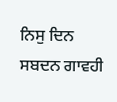ਨਿਸੁ ਦਿਨ ਸਬਦਨ ਗਾਵਹੀ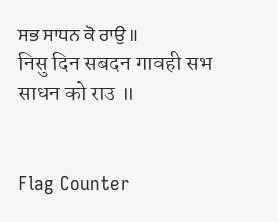ਸਭ ਸਾਧਨ ਕੋ ਰਾਉ ॥
निसु दिन सबदन गावही सभ साधन को राउ ॥


Flag Counter